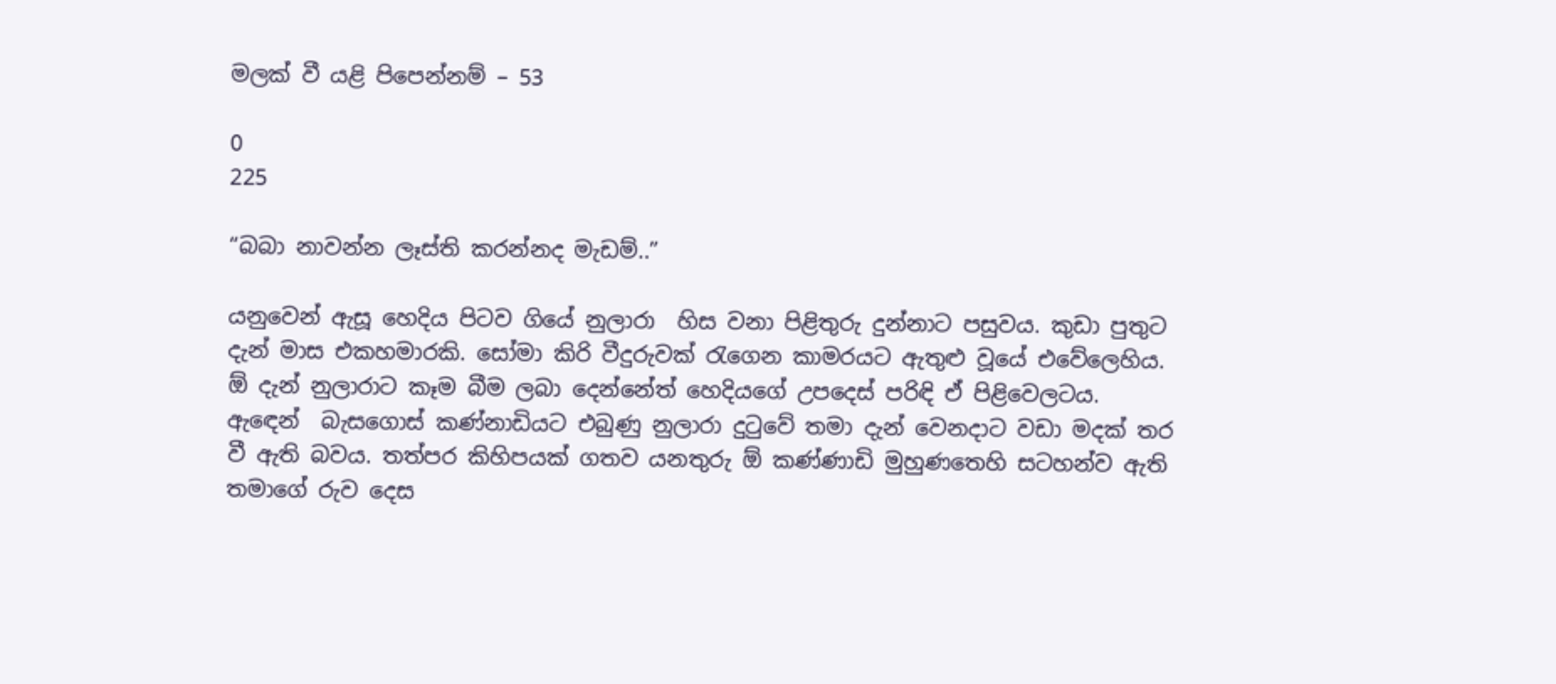මලක් වී යළි පිපෙන්නම් – 53

0
225

“බබා නාවන්න ලෑස්ති කරන්නද මැඩම්..”

යනුවෙන් ඇසූ හෙදිය පිටව ගියේ නුලාරා  හිස වනා පිළිතුරු දුන්නාට පසුවය. කුඩා පුතුට දැන් මාස එකහමාරකි. සෝමා කිරි වීදුරුවක් රැගෙන කාමරයට ඇතුළු වූයේ එවේලෙහිය. ඕ දැන් නුලාරාට කෑම බීම ලබා දෙන්නේත් හෙදියගේ උපදෙස් පරිඳි ඒ පිළිවෙලටය. ඇඳෙන්  බැසගොස් කණ්නාඩියට එබුණු නුලාරා දුටුවේ තමා දැන් වෙනදාට වඩා මදක් තර වී ඇති බවය. තත්පර කිහිපයක් ගතව යනතුරු ඕ කණ්ණාඩි මුහුණතෙහි සටහන්ව ඇති තමාගේ රුව දෙස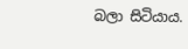බලා සිටියාය.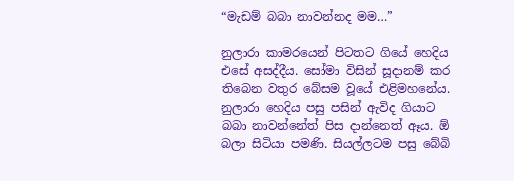“මැඩම් බබා නාවන්නද මම…”

නුලාරා කාමරයෙන් පිටතට ගියේ හෙදිය එසේ අසද්දීය. සෝමා විසින් සූදානම් කර තිබෙන වතුර බේසම වූයේ එළිමහනේය. නුලාරා හෙදිය පසු පසින් ඇවිද ගියාට බබා නාවන්නේත් පිස දාන්නෙත් ඈය. ඕ බලා සිටියා පමණි. සියල්ලටම පසු බේබි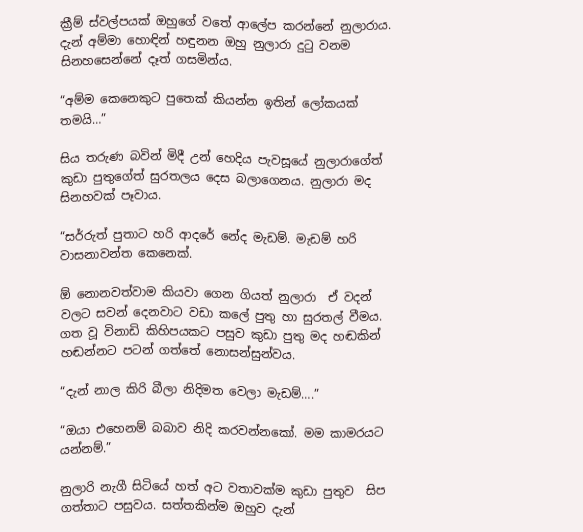ක්‍රීම් ස්වල්පයක් ඔහුගේ වතේ ආලේප කරන්නේ නුලාරාය. දැන් අම්මා හොඳින් හඳුනන ඔහු නුලාරා දුටු වනම සිනහසෙන්නේ දෑත් ගසමින්ය.

“අම්ම කෙනෙකුට පුතෙක් කියන්න ඉතින් ලෝකයක් තමයි…”

සිය තරුණ බවින් මිදී උන් හෙදිය පැවසූයේ නුලාරාගේත් කුඩා පුතුගේත් සුරතලය දෙස බලාගෙනය. නුලාරා මද සිනහවක් පෑවාය.

“සර්රුත් පුතාට හරි ආදරේ නේද මැඩම්. මැඩම් හරි වාසනාවන්ත කෙනෙක්.

ඕ නොනවත්වාම කියවා ගෙන ගියත් නුලාරා  ඒ වදන් වලට සවන් දෙනවාට වඩා කලේ පුතු හා සුරතල් වීමය. ගත වූ විනාඩි කිහිපයකට පසුව කුඩා පුතු මද හඬකින් හඬන්නට පටන් ගත්තේ නොසන්සුන්වය.

“දැන් නාල කිරි බීලා නිදිමත වෙලා මැඩම්….”

“ඔයා එහෙනම් බබාව නිදි කරවන්නකෝ. මම කාමරයට යන්නම්.”

නුලාරි නැගී සිටියේ හත් අට වතාවක්ම කුඩා පුතුව  සිප ගත්තාට පසුවය. සත්තකින්ම ඔහුව දැන්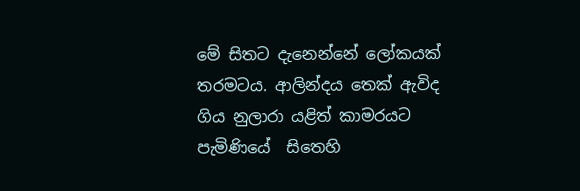මේ සිතට දැනෙන්නේ ලෝකයක් තරමටය. ආලින්දය තෙක් ඇවිද ගිය නුලාරා යළිත් කාමරයට පැමිණියේ  සිතෙහි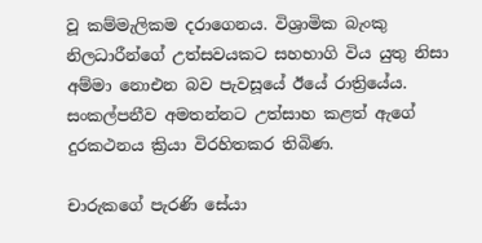වූ කම්මැලිකම දරාගෙනය. විශ්‍රාමික බැංකු නිලධාරීන්ගේ උත්සවයකට සහභාගි විය යුතු නිසා අම්මා නොඑන බව පැවසූයේ ඊයේ රාත්‍රියේය. සංකල්පනීව අමතන්නට උත්සාහ කළත් ඇගේ දුරකථනය ක්‍රියා විරහිතකර තිබිණ.

චාරුකගේ පැරණි සේයා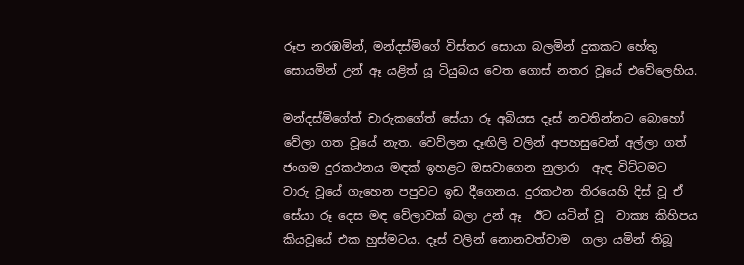රූප නරඹමින්, මන්දස්මිගේ විස්තර සොයා බලමින් දුකකට හේතු සොයමින් උන් ඈ යළිත් යූ ටියුබය වෙත ගොස් නතර වූයේ එවේලෙහිය.

මන්දස්මිගේත් චාරුකගේත් සේයා රූ අබියස දෑස් නවතින්නට බොහෝ වේලා ගත වූයේ නැත. වෙව්ලන දෑඟිලි වලින් අපහසුවෙන් අල්ලා ගත් ජංගම දුරකථනය මඳක් ඉහළට ඔසවාගෙන නුලාරා  ඇඳ විට්ටමට වාරු වූයේ ගැහෙන පපුවට ඉඩ දීගෙනය. දුරකථන තිරයෙහි දිස් වූ ඒ සේයා රූ දෙස මඳ වේලාවක් බලා උන් ඈ  ඊට යටින් වූ  වාක්‍ය කිහිපය කියවූයේ එක හුස්මටය. දෑස් වලින් නොනවත්වාම  ගලා යමින් තිබූ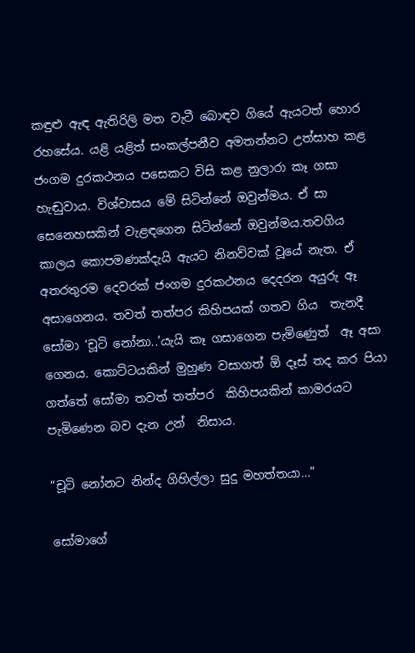කඳුළු ඇඳ ඇතිරිලි මත වැටී බොඳව ගියේ ඇයටත් හොර රහසේය. යළි යළිත් සංකල්පනීව අමතන්නට උත්සාහ කළ ජංගම දුරකථනය පසෙකට විසි කළ නුලාරා කෑ ගසා හැඬුවාය. විශ්වාසය මේ සිටින්නේ ඔවුන්මය. ඒ සා සෙනෙහසකින් වැළඳගෙන සිටින්නේ ඔවුන්මය.තවගිය කාලය කොපමණක්දැයි ඇයට නිනව්වක් වූයේ නැත. ඒ අතරතුරම දෙවරක් ජංගම දුරකථනය දෙදරන අයුරු ඈ අසාගෙනය. තවත් තත්පර කිහිපයක් ගතව ගිය  තැනදී සෝමා ‘චූටි නෝනා..’යැයි කෑ ගසාගෙන පැමිණෙුත්  ඈ අසා ගෙනය. කොට්ටයකින් මුහුණ වසාගත් ඕ දෑස් තද කර පියා ගත්තේ සෝමා තවත් තත්පර  කිහිපයකින් කාමරයට පැමිණෙන බව දැන උන්  නිසාය.

“චූටි නෝනට නින්ද ගිහිල්ලා සුදු මහත්තයා…”

සෝමාගේ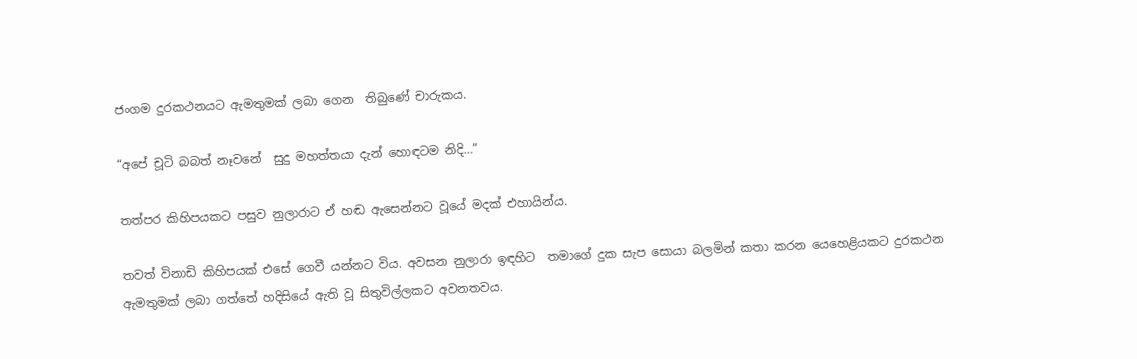ජංගම දුරකථනයට ඇමතුමක් ලබා ගෙන  තිබුණේ චාරුකය.

“අපේ චූටි බබත් නෑවනේ  සුදු මහත්තයා දැන් හොඳටම නිදි…”

තත්පර කිහිපයකට පසුව නුලාරාට ඒ හඬ ඇසෙන්නට වූයේ මදක් එහායින්ය.

තවත් විනාඩි කිහිපයක් එසේ ගෙවී යන්නට විය. අවසන නුලාරා ඉඳහිට  තමාගේ දුක සැප සොයා බලමින් කතා කරන යෙහෙළියකට දුරකථන ඇමතුමක් ලබා ගත්තේ හදිසියේ ඇති වූ සිතුවිල්ලකට අවනතවය.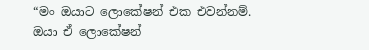“මං ඔයාට ලොකේෂන් එක එවන්නම්. ඔයා ඒ ලොකේෂන්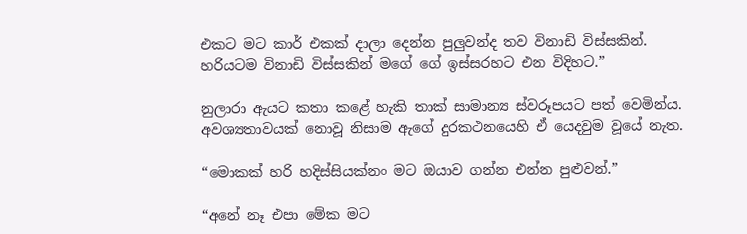එකට මට කාර් එකක් දාලා දෙන්න පුලුවන්ද තව විනාඩි විස්සකින්. හරියටම විනාඩි විස්සකින් මගේ ගේ ඉස්සරහට එන විදිහට.”

නුලාරා ඇයට කතා කළේ හැකි තාක් සාමාන්‍ය ස්වරූපයට පත් වෙමින්ය. අවශ්‍යතාවයක් නොවූ නිසාම ඇගේ දුරකථනයෙහි ඒ යෙදවුම වූයේ නැත.

“මොකක් හරි හදිස්සියක්නං මට ඔයාව ගන්න එන්න පුළුවන්.”

“අනේ නෑ එපා මේක මට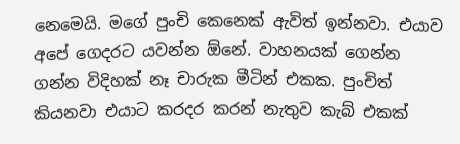නෙමෙයි. මගේ පුංචි කෙනෙක් ඇවිත් ඉන්නවා. එයාව අපේ ගෙදරට යවන්න ඕනේ. වාහනයක් ගෙන්න ගන්න විදිහක් නෑ චාරුක මීටින් එකක. පුංචිත් කියනවා එයාට කරදර කරන් නැතුව කැබ් එකක්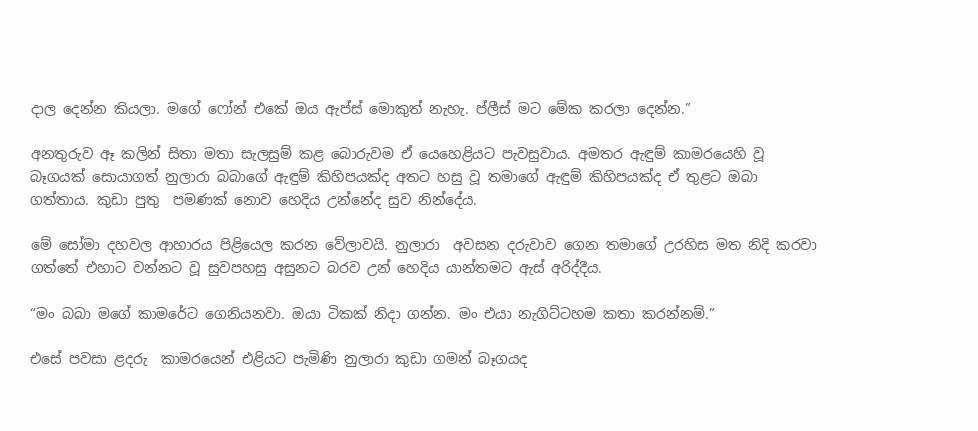දාල දෙන්න කියලා. මගේ ෆෝන් එකේ ඔය ඇප්ස් මොකුත් නැහැ. ප්ලීස් මට මේක කරලා දෙන්න.”

අනතුරුව ඈ කලින් සිතා මතා සැලසුම් කළ බොරුවම ඒ යෙහෙළියට පැවසුවාය. අමතර ඇඳුම් කාමරයෙහි වූ බෑගයක් සොයාගත් නුලාරා බබාගේ ඇඳුම් කිහිපයක්ද අතට හසු වූ තමාගේ ඇඳුම් කිහිපයක්ද ඒ තුළට ඔබා ගත්තාය. කුඩා පුතු  පමණක් නොව හෙදිය උන්නේද සුව නින්දේය.

මේ සෝමා දහවල ආහාරය පිළියෙල කරන වේලාවයි. නුලාරා  අවසන දරුවාව ගෙන තමාගේ උරහිස මත නිදි කරවා ගත්තේ එහාට වන්නට වූ සුවපහසු අසුනට බරව උන් හෙදිය යාන්තමට ඇස් අරිද්දීය.

“මං බබා මගේ කාමරේට ගෙනියනවා. ඔයා ටිකක් නිදා ගන්න. මං එයා නැගිට්ටහම කතා කරන්නම්.”

එසේ පවසා ළදරු  කාමරයෙන් එළියට පැමිණි නුලාරා කුඩා ගමන් බෑගයද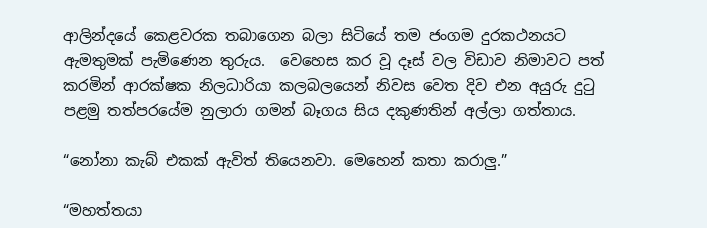ආලින්දයේ කෙළවරක තබාගෙන බලා සිටියේ තම ජංගම දුරකථනයට ඇමතුමක් පැමිණෙන තුරුය.  වෙහෙස කර වූ දෑස් වල විඩාව නිමාවට පත් කරමින් ආරක්ෂක නිලධාරියා කලබලයෙන් නිවස වෙත දිව එන අයුරු දුටු පළමු තත්පරයේම නුලාරා ගමන් බෑගය සිය දකුණතින් අල්ලා ගත්තාය.

“නෝනා කැබ් එකක් ඇවිත් තියෙනවා. මෙහෙන් කතා කරාලු.”

“මහත්තයා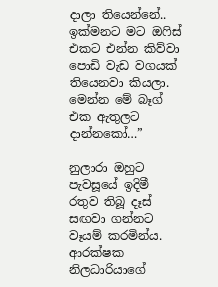දාලා තියෙන්නේ.. ඉක්මනට මට ඔෆිස් එකට එන්න කිව්වා පොඩි වැඩ වගයක් තියෙනවා කියලා. මෙන්න මේ බෑග් එක ඇතුලට දාන්නකෝ…”

නුලාරා ඔහුට පැවසූයේ ඉදිමී රතුව තිබූ දෑස් සඟවා ගන්නට වෑයම් කරමින්ය. ආරක්ෂක නිලධාරියාගේ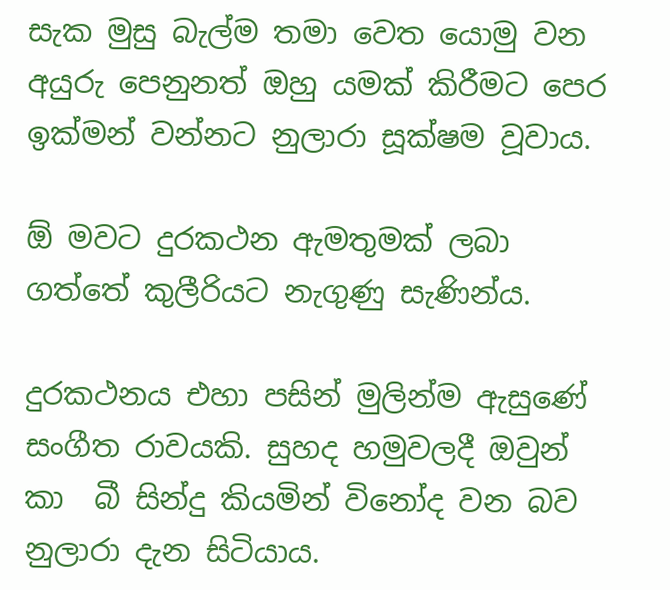සැක මුසු බැල්ම තමා වෙත යොමු වන අයුරු පෙනුනත් ඔහු යමක් කිරීමට පෙර ඉක්මන් වන්නට නුලාරා සූක්ෂම වූවාය.

ඕ මවට දුරකථන ඇමතුමක් ලබා ගත්තේ කුලීරියට නැගුණු සැණින්ය.

දුරකථනය එහා පසින් මුලින්ම ඇසුණේ සංගීත රාවයකි. සුහද හමුවලදී ඔවුන් කා  බී සින්දු කියමින් විනෝද වන බව නුලාරා දැන සිටියාය.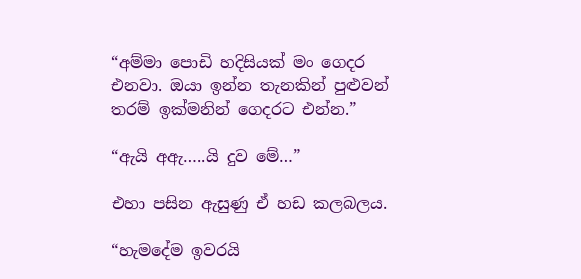“අම්මා පොඩි හදිසියක් මං ගෙදර එනවා. ඔයා ඉන්න තැනකින් පුළුවන් තරම් ඉක්මනින් ගෙදරට එන්න.”

“ඇයි අඇ…..යි දුව මේ…”

එහා පසින ඇසුණු ඒ හඩ කලබලය.

“හැමදේම ඉවරයි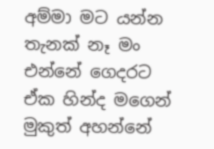අම්මා මට යන්න තැනක් නෑ මං එන්නේ ගෙදරට ඒක හින්ද මගෙන් මුකුත් අහන්නේ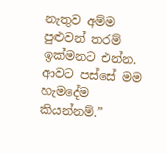නැතුව අම්ම පුළුවන් තරම් ඉක්මනට එන්න. ආවට පස්සේ මම හැමදේම කියන්නම්.”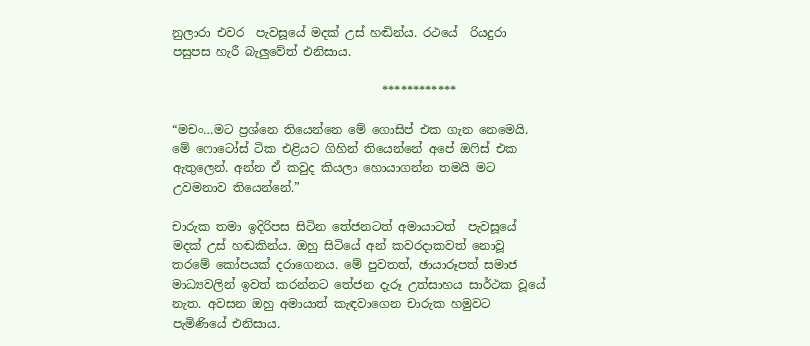නුලාරා එවර  පැවසූයේ මදක් උස් හඬින්ය. රථයේ  රියදුරා පසුපස හැරී බැලුවේත් එනිසාය.

                                   ************

“මචං…මට ප්‍රශ්නෙ තියෙන්නෙ මේ ගොසිප් එක ගැන නෙමෙයි. මේ ෆොටෝස් ටික එළියට ගිහින් තියෙන්නේ අපේ ඔෆිස් එක ඇතුලෙන්. අන්න ඒ කවුද කියලා හොයාගන්න තමයි මට උවමනාව තියෙන්නේ.”

චාරුක තමා ඉදිරිපස සිටින තේජනටත් අමායාටත්  පැවසූයේ මදක් උස් හඬකින්ය. ඔහු සිටියේ අන් කවරදාකවත් නොවූ තරමේ කෝපයක් දරාගෙනය. මේ පුවතත්, ඡායාරූපත් සමාජ මාධ්‍යවලින් ඉවත් කරන්නට තේජන දැරූ උත්සාහය සාර්ථක වූයේ නැත. අවසන ඔහු අමායාත් කැඳවාගෙන චාරුක හමුවට පැමිණියේ එනිසාය.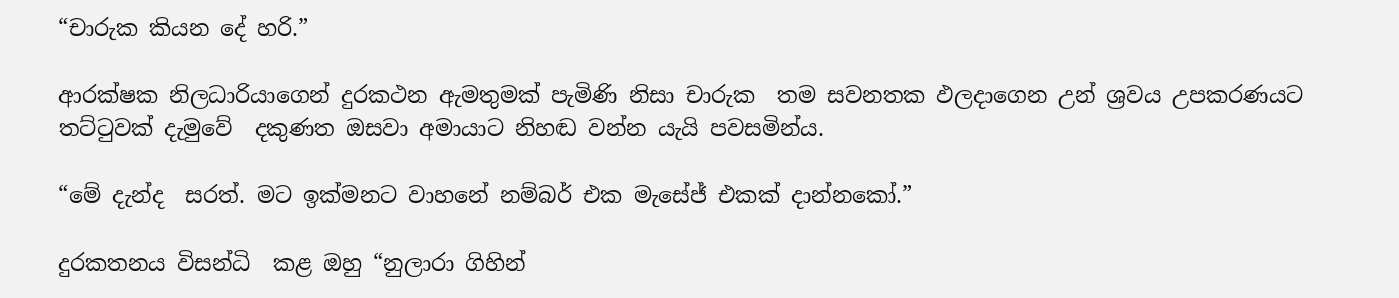“චාරුක කියන දේ හරි.”

ආරක්ෂක නිලධාරියාගෙන් දුරකථන ඇමතුමක් පැමිණි නිසා චාරුක  තම සවනතක ඵලදාගෙන උන් ශ්‍රවය උපකරණයට තට්ටුවක් දැමුවේ  දකුණත ඔසවා අමායාට නිහඬ වන්න යැයි පවසමින්ය.

“මේ දැන්ද  සරත්. මට ඉක්මනට වාහනේ නම්බර් එක මැසේජ් එකක් දාන්නකෝ.”

දුරකතනය විසන්ධි  කළ ඔහු “නුලාරා ගිහින්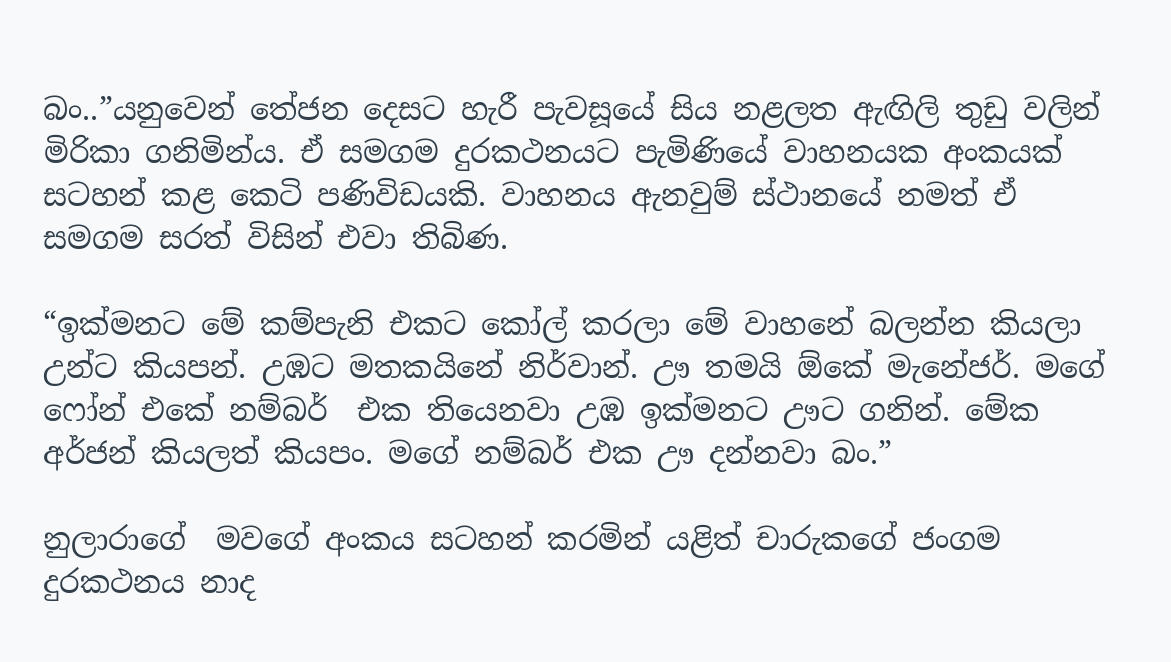බං..”යනුවෙන් තේජන දෙසට හැරී පැවසූයේ සිය නළලත ඇඟිලි තුඩු වලින් මිරිකා ගනිමින්ය. ඒ සමගම දුරකථනයට පැමිණියේ වාහනයක අංකයක් සටහන් කළ කෙටි පණිවිඩයකි. වාහනය ඇනවුම් ස්ථානයේ නමත් ඒ සමගම සරත් විසින් එවා තිබිණ.

“ඉක්මනට මේ කම්පැනි එකට කෝල් කරලා මේ වාහනේ බලන්න කියලා උන්ට කියපන්. උඹට මතකයිනේ නිර්වාන්. ඌ තමයි ඕකේ මැනේජර්. මගේ ෆෝන් එකේ නම්බර්  එක තියෙනවා උඹ ඉක්මනට ඌට ගනින්. මේක අර්ජන් කියලත් කියපං. මගේ නම්බර් එක ඌ දන්නවා බං.”

නුලාරාගේ  මවගේ අංකය සටහන් කරමින් යළිත් චාරුකගේ ජංගම දුරකථනය නාද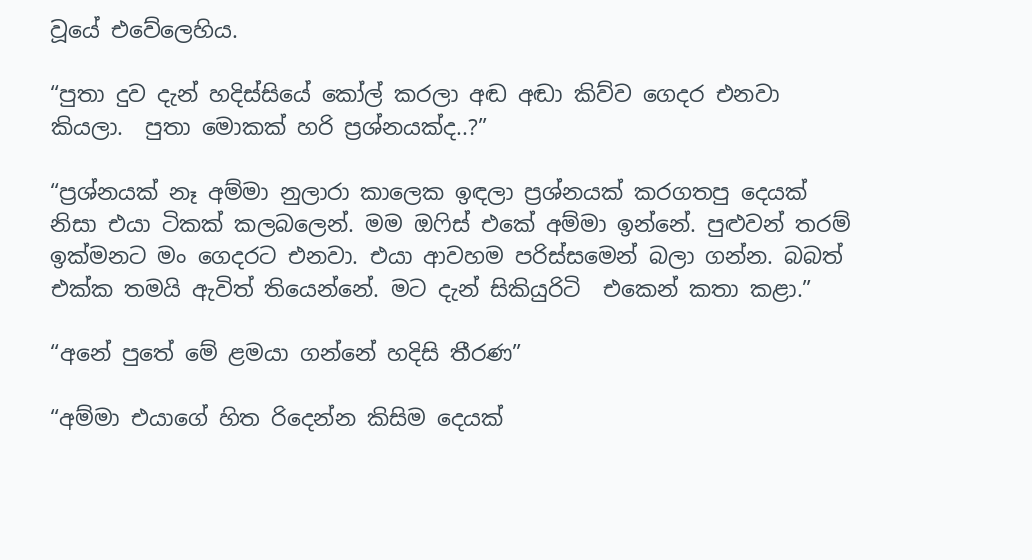වූයේ එවේලෙහිය.

“පුතා දුව දැන් හදිස්සියේ කෝල් කරලා අඬ අඬා කිව්ව ගෙදර එනවා කියලා.  පුතා මොකක් හරි ප්‍රශ්නයක්ද..?”

“ප්‍රශ්නයක් නෑ අම්මා නුලාරා කාලෙක ඉඳලා ප්‍රශ්නයක් කරගතපු දෙයක්  නිසා එයා ටිකක් කලබලෙන්. මම ඔෆිස් එකේ අම්මා ඉන්නේ. පුළුවන් තරම් ඉක්මනට මං ගෙදරට එනවා. එයා ආවහම පරිස්සමෙන් බලා ගන්න. බබත් එක්ක තමයි ඇවිත් තියෙන්නේ. මට දැන් සිකියුරිටි  එකෙන් කතා කළා.”

“අනේ පුතේ මේ ළමයා ගන්නේ හදිසි තීරණ”

“අම්මා එයාගේ හිත රිදෙන්න කිසිම දෙයක්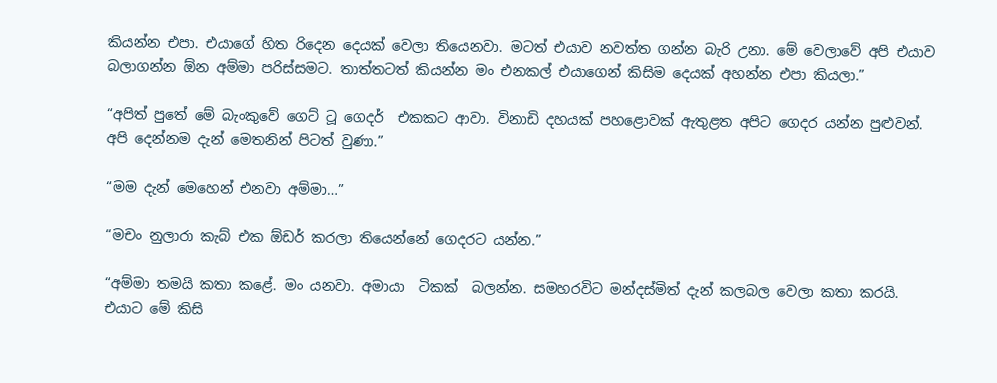කියන්න එපා. එයාගේ හිත රිදෙන දෙයක් වෙලා තියෙනවා. මටත් එයාව නවත්ත ගන්න බැරි උනා. මේ වෙලාවේ අපි එයාව  බලාගන්න ඕන අම්මා පරිස්සමට. තාත්තටත් කියන්න මං එනකල් එයාගෙන් කිසිම දෙයක් අහන්න එපා කියලා.”

“අපිත් පුතේ මේ බැංකුවේ ගෙට් ටූ ගෙදර්  එකකට ආවා. විනාඩි දහයක් පහළොවක් ඇතුළත අපිට ගෙදර යන්න පුළුවන්. අපි දෙන්නම දැන් මෙතනින් පිටත් වුණා.”

“මම දැන් මෙහෙන් එනවා අම්මා…”

“මචං නුලාරා කැබ් එක ඕඩර් කරලා තියෙන්නේ ගෙදරට යන්න.”

“අම්මා තමයි කතා කළේ. මං යනවා. අමායා  ටිකක්  බලන්න. සමහරවිට මන්දස්මිත් දැන් කලබල වෙලා කතා කරයි. එයාට මේ කිසි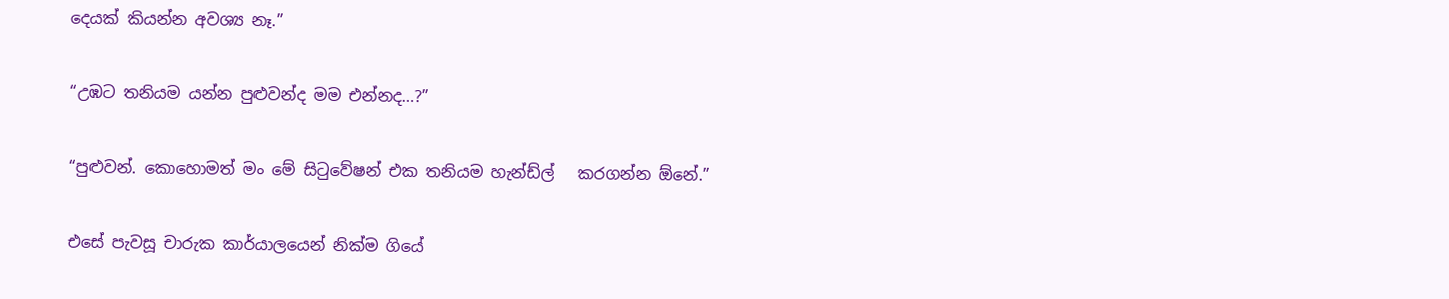දෙයක් කියන්න අවශ්‍ය නෑ.”

“උඹට තනියම යන්න පුළුවන්ද මම එන්නද…?”

“පුළුවන්. කොහොමත් මං මේ සිටුවේෂන් එක තනියම හැන්ඩ්ල්   කරගන්න ඕනේ.”

එසේ පැවසූ චාරුක කාර්යාලයෙන් නික්ම ගියේ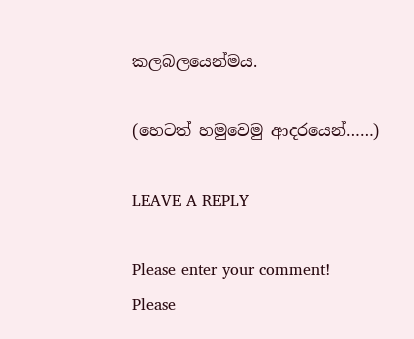කලබලයෙන්මය.

(හෙටත් හමුවෙමු ආදරයෙන්……)

LEAVE A REPLY

Please enter your comment!
Please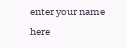enter your name here